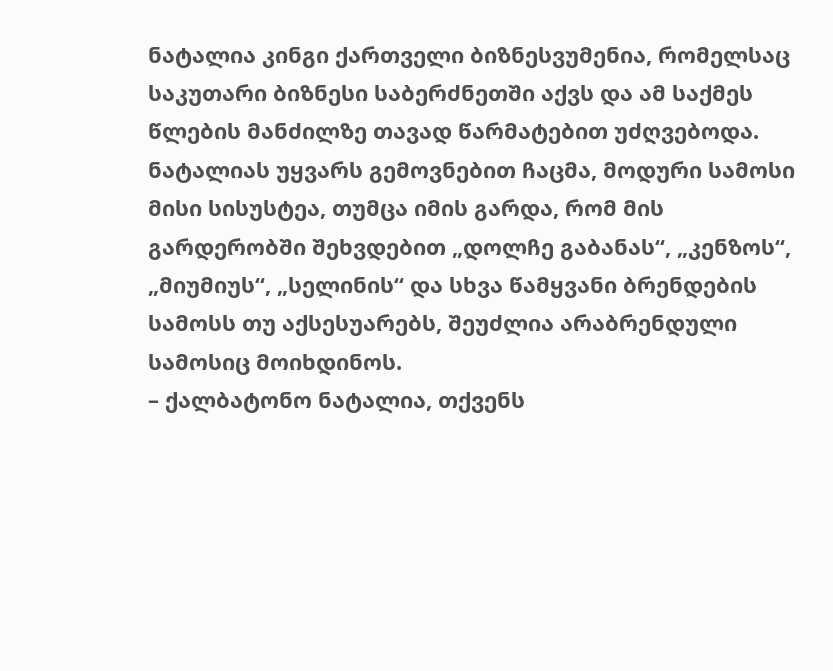ნატალია კინგი ქართველი ბიზნესვუმენია, რომელსაც საკუთარი ბიზნესი საბერძნეთში აქვს და ამ საქმეს წლების მანძილზე თავად წარმატებით უძღვებოდა.
ნატალიას უყვარს გემოვნებით ჩაცმა, მოდური სამოსი მისი სისუსტეა, თუმცა იმის გარდა, რომ მის გარდერობში შეხვდებით „დოლჩე გაბანას“, „კენზოს“, „მიუმიუს“, „სელინის“ და სხვა წამყვანი ბრენდების სამოსს თუ აქსესუარებს, შეუძლია არაბრენდული სამოსიც მოიხდინოს.
– ქალბატონო ნატალია, თქვენს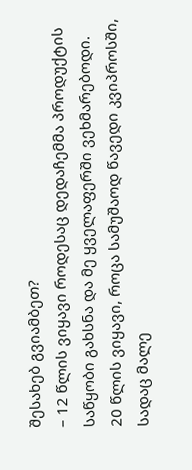შესახებ გვიამბეთ?
– 12 წლის ვიყავი როდესაც დედაჩემმა პროდუქტის საწყობი გახსნა და მე ყველაფერში ვეხმარებოდი. 20 წლის ვიყავი, როცა სამუშაოდ წავედი კვიპროსში, სადაც მალე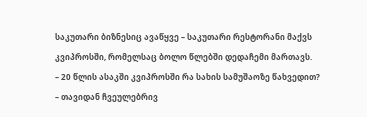საკუთარი ბიზნესიც ავაწყვე – საკუთარი რესტორანი მაქვს კვიპროსში, რომელსაც ბოლო წლებში დედაჩემი მართავს.
– 20 წლის ასაკში კვიპროსში რა სახის სამუშაოზე წახვედით?
– თავიდან ჩვეულებრივ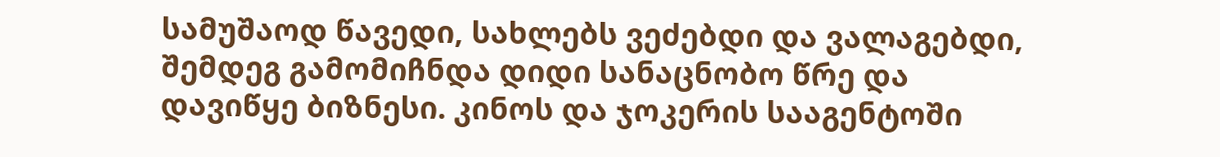სამუშაოდ წავედი, სახლებს ვეძებდი და ვალაგებდი, შემდეგ გამომიჩნდა დიდი სანაცნობო წრე და დავიწყე ბიზნესი. კინოს და ჯოკერის სააგენტოში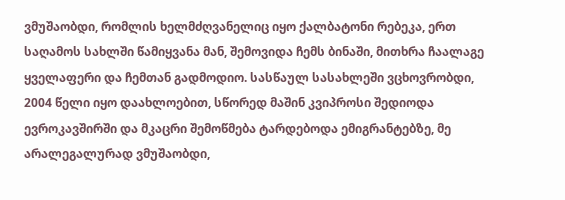ვმუშაობდი, რომლის ხელმძღვანელიც იყო ქალბატონი რებეკა, ერთ საღამოს სახლში წამიყვანა მან, შემოვიდა ჩემს ბინაში, მითხრა ჩაალაგე ყველაფერი და ჩემთან გადმოდიო. სასწაულ სასახლეში ვცხოვრობდი, 2004 წელი იყო დაახლოებით, სწორედ მაშინ კვიპროსი შედიოდა ევროკავშირში და მკაცრი შემოწმება ტარდებოდა ემიგრანტებზე, მე არალეგალურად ვმუშაობდი,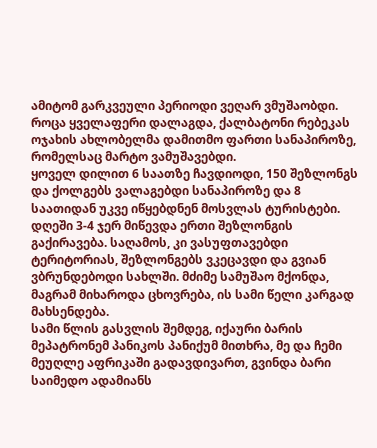ამიტომ გარკვეული პერიოდი ვეღარ ვმუშაობდი. როცა ყველაფერი დალაგდა, ქალბატონი რებეკას ოჯახის ახლობელმა დამითმო ფართი სანაპიროზე, რომელსაც მარტო ვამუშავებდი.
ყოველ დილით 6 საათზე ჩავდიოდი, 150 შეზლონგს და ქოლგებს ვალაგებდი სანაპიროზე და 8 საათიდან უკვე იწყებდნენ მოსვლას ტურისტები. დღეში 3-4 ჯერ მიწევდა ერთი შეზლონგის გაქირავება. საღამოს, კი ვასუფთავებდი ტერიტორიას, შეზლონგებს ვკეცავდი და გვიან ვბრუნდებოდი სახლში. მძიმე სამუშაო მქონდა, მაგრამ მიხაროდა ცხოვრება, ის სამი წელი კარგად მახსენდება.
სამი წლის გასვლის შემდეგ, იქაური ბარის მეპატრონემ პანიკოს პანიქუმ მითხრა, მე და ჩემი მეუღლე აფრიკაში გადავდივართ, გვინდა ბარი საიმედო ადამიანს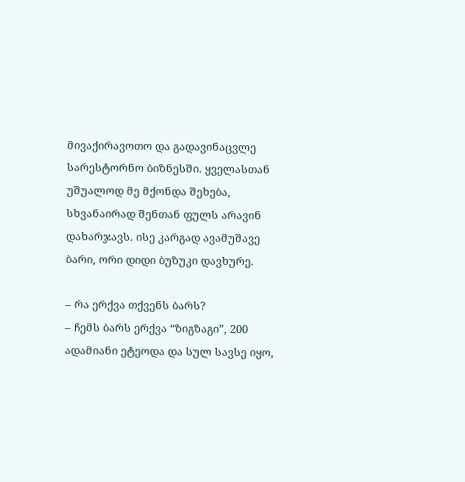მივაქირავოთო და გადავინაცვლე სარესტორნო ბიზნესში. ყველასთან უშუალოდ მე მქონდა შეხება, სხვანაირად შენთან ფულს არავინ დახარჯავს. ისე კარგად ავამუშავე ბარი, ორი დიდი ბუზუკი დავხურე.

– რა ერქვა თქვენს ბარს?
– ჩემს ბარს ერქვა “ზიგზაგი”, 200 ადამიანი ეტეოდა და სულ სავსე იყო,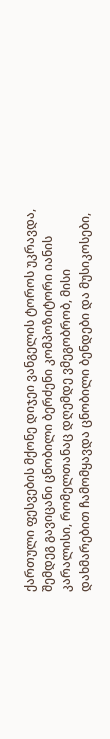ქართული ფესვების მქონე დიჯეი ვანგელის ტოროს უკრავდა, შემდეგ გავიცანი ცნობილი ბერძენი კომპოზიტორი იანის კარალისი, რომელთანაც დღემდე ვმეგობრობ, მისი დახმარებით ჩამომყავდა ცნობილი ბენდები და მუსიკოსები,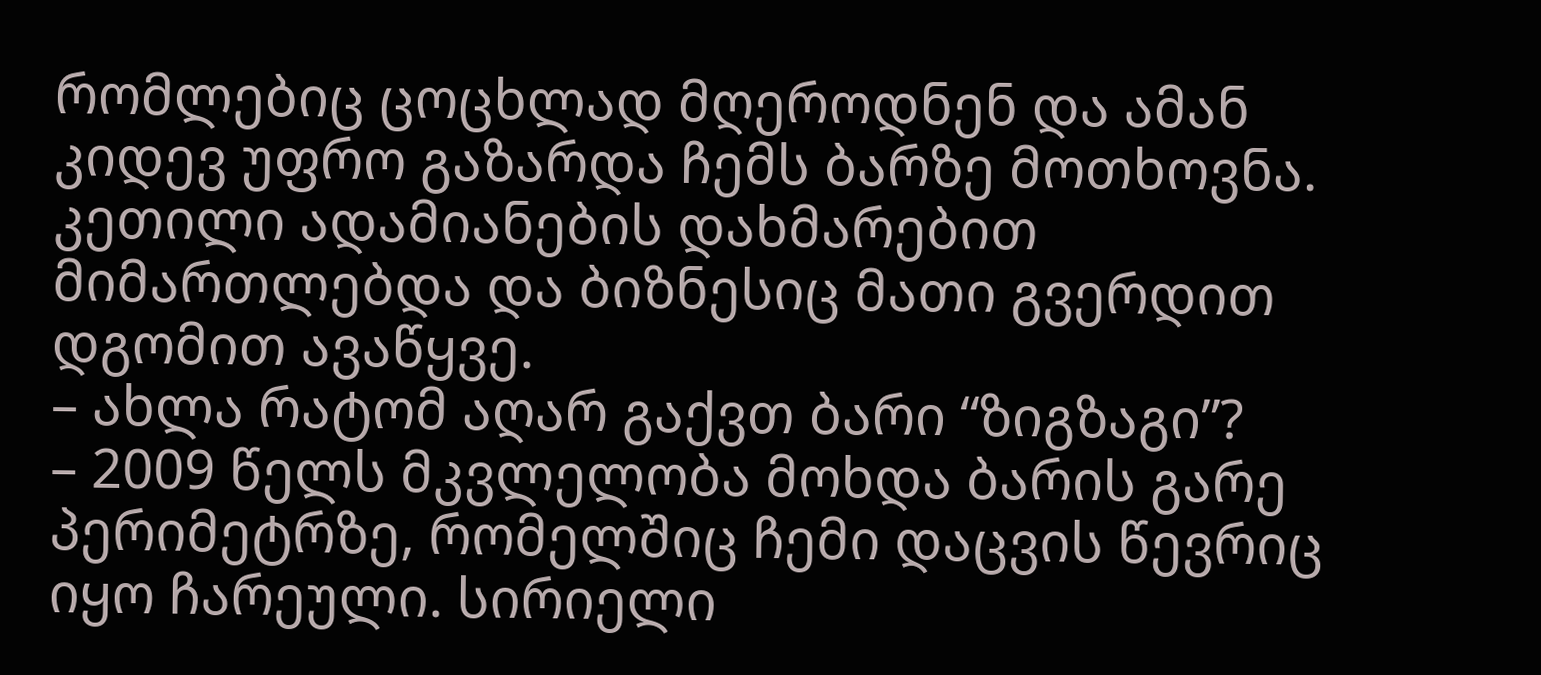რომლებიც ცოცხლად მღეროდნენ და ამან კიდევ უფრო გაზარდა ჩემს ბარზე მოთხოვნა. კეთილი ადამიანების დახმარებით მიმართლებდა და ბიზნესიც მათი გვერდით დგომით ავაწყვე.
– ახლა რატომ აღარ გაქვთ ბარი “ზიგზაგი”?
– 2009 წელს მკვლელობა მოხდა ბარის გარე პერიმეტრზე, რომელშიც ჩემი დაცვის წევრიც იყო ჩარეული. სირიელი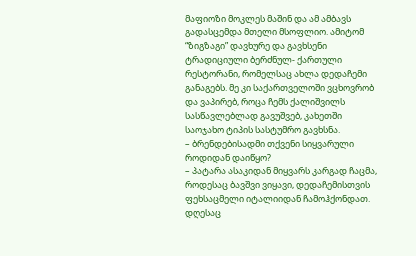მაფიოზი მოკლეს მაშინ და ამ ამბავს გადასცემდა მთელი მსოფლიო. ამიტომ “ზიგზაგი” დავხურე და გავხსენი ტრადიციული ბერძნულ- ქართული რესტორანი, რომელსაც ახლა დედაჩემი განაგებს. მე კი საქართველოში ვცხოვრობ და ვაპირებ, როცა ჩემს ქალიშვილს სასწავლებლად გავუშვებ, კახეთში საოჯახო ტიპის სასტუმრო გავხსნა.
– ბრენდებისადმი თქვენი სიყვარული როდიდან დაიწყო?
– პატარა ასაკიდან მიყვარს კარგად ჩაცმა, როდესაც ბავშვი ვიყავი, დედაჩემისთვის ფეხსაცმელი იტალიიდან ჩამოჰქონდათ. დღესაც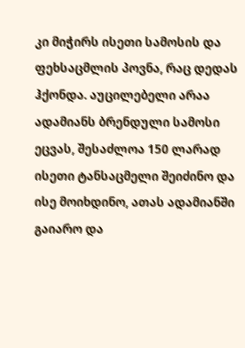კი მიჭირს ისეთი სამოსის და ფეხსაცმლის პოვნა, რაც დედას ჰქონდა. აუცილებელი არაა ადამიანს ბრენდული სამოსი ეცვას, შესაძლოა 150 ლარად ისეთი ტანსაცმელი შეიძინო და ისე მოიხდინო, ათას ადამიანში გაიარო და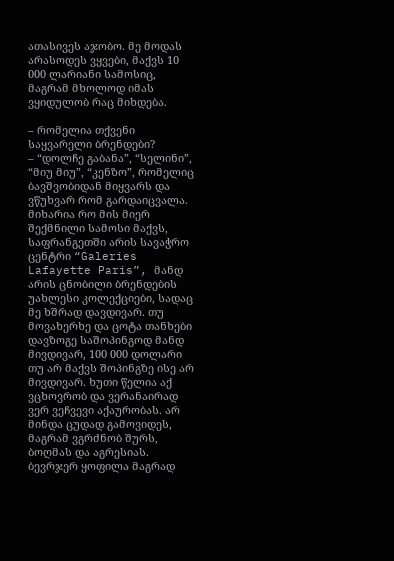ათასივეს აჯობო. მე მოდას არასოდეს ვყვები, მაქვს 10 000 ლარიანი სამოსიც, მაგრამ მხოლოდ იმას ვყიდულობ რაც მიხდება.

– რომელია თქვენი საყვარელი ბრენდები?
– “დოლჩე გაბანა”, “სელინი”, “მიუ მიუ”, “კენზო”, რომელიც ბავშვობიდან მიყვარს და ვწუხვარ რომ გარდაიცვალა. მიხარია რო მის მიერ შექმნილი სამოსი მაქვს, საფრანგეთში არის სავაჭრო ცენტრი “Galeries Lafayette Paris”, მანდ არის ცნობილი ბრენდების უახლესი კოლექციები, სადაც მე ხშრად დავდივარ. თუ მოვახერხე და ცოტა თანხები დავზოგე საშოპინგოდ მანდ მივდივარ, 100 000 დოლარი თუ არ მაქვს შოპინგზე ისე არ მივდივარ. ხუთი წელია აქ ვცხოვრობ და ვერანაირად ვერ ვეჩვევი აქაურობას. არ მინდა ცუდად გამოვიდეს, მაგრამ ვგრძნობ შურს, ბოღმას და აგრესიას. ბევრჯერ ყოფილა მაგრად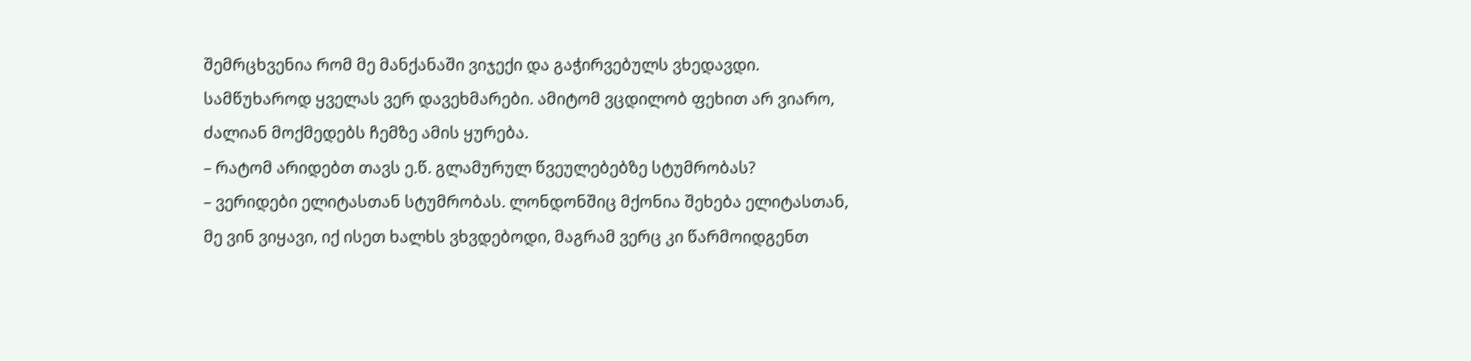შემრცხვენია რომ მე მანქანაში ვიჯექი და გაჭირვებულს ვხედავდი. სამწუხაროდ ყველას ვერ დავეხმარები. ამიტომ ვცდილობ ფეხით არ ვიარო, ძალიან მოქმედებს ჩემზე ამის ყურება.
– რატომ არიდებთ თავს ე.წ. გლამურულ წვეულებებზე სტუმრობას?
– ვერიდები ელიტასთან სტუმრობას. ლონდონშიც მქონია შეხება ელიტასთან, მე ვინ ვიყავი, იქ ისეთ ხალხს ვხვდებოდი, მაგრამ ვერც კი წარმოიდგენთ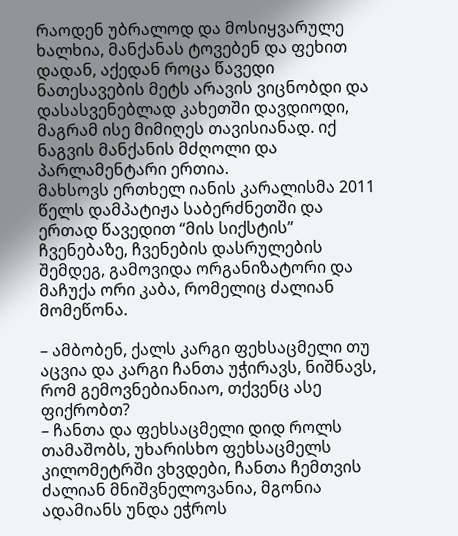რაოდენ უბრალოდ და მოსიყვარულე ხალხია, მანქანას ტოვებენ და ფეხით დადან, აქედან როცა წავედი ნათესავების მეტს არავის ვიცნობდი და დასასვენებლად კახეთში დავდიოდი, მაგრამ ისე მიმიღეს თავისიანად. იქ ნაგვის მანქანის მძღოლი და პარლამენტარი ერთია.
მახსოვს ერთხელ იანის კარალისმა 2011 წელს დამპატიჟა საბერძნეთში და ერთად წავედით “მის სიქსტის” ჩვენებაზე, ჩვენების დასრულების შემდეგ, გამოვიდა ორგანიზატორი და მაჩუქა ორი კაბა, რომელიც ძალიან მომეწონა.

– ამბობენ, ქალს კარგი ფეხსაცმელი თუ აცვია და კარგი ჩანთა უჭირავს, ნიშნავს, რომ გემოვნებიანიაო, თქვენც ასე ფიქრობთ?
– ჩანთა და ფეხსაცმელი დიდ როლს თამაშობს, უხარისხო ფეხსაცმელს კილომეტრში ვხვდები, ჩანთა ჩემთვის ძალიან მნიშვნელოვანია, მგონია ადამიანს უნდა ეჭროს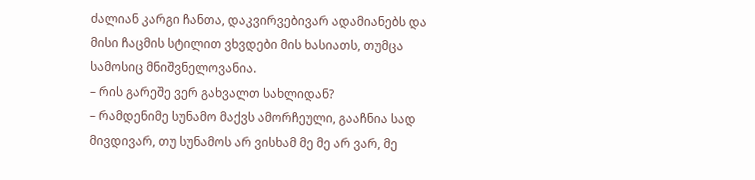ძალიან კარგი ჩანთა, დაკვირვებივარ ადამიანებს და მისი ჩაცმის სტილით ვხვდები მის ხასიათს, თუმცა სამოსიც მნიშვნელოვანია.
– რის გარეშე ვერ გახვალთ სახლიდან?
– რამდენიმე სუნამო მაქვს ამორჩეული, გააჩნია სად მივდივარ, თუ სუნამოს არ ვისხამ მე მე არ ვარ, მე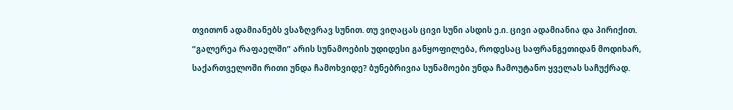თვითონ ადამიანებს ვსაზღვრავ სუნით. თუ ვიღაცას ცივი სუნი ასდის ე.ი. ცივი ადამიანია და პირიქით.
“გალერეა რაფაელში” არის სუნამოების უდიდესი განყოფილება, როდესაც საფრანგეთიდან მოდიხარ, საქართველოში რითი უნდა ჩამოხვიდე? ბუნებრივია სუნამოები უნდა ჩამოუტანო ყველას საჩუქრად.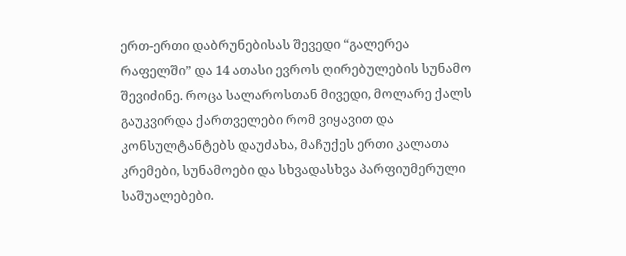ერთ-ერთი დაბრუნებისას შევედი “გალერეა რაფელში” და 14 ათასი ევროს ღირებულების სუნამო შევიძინე. როცა სალაროსთან მივედი, მოლარე ქალს გაუკვირდა ქართველები რომ ვიყავით და კონსულტანტებს დაუძახა, მაჩუქეს ერთი კალათა კრემები, სუნამოები და სხვადასხვა პარფიუმერული საშუალებები.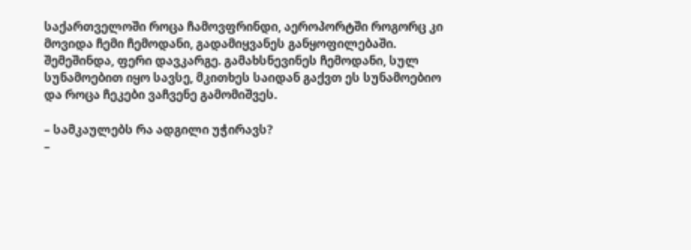საქართველოში როცა ჩამოვფრინდი, აეროპორტში როგორც კი მოვიდა ჩემი ჩემოდანი, გადამიყვანეს განყოფილებაში. შემეშინდა, ფერი დავკარგე. გამახსნევინეს ჩემოდანი, სულ სუნამოებით იყო სავსე, მკითხეს საიდან გაქვთ ეს სუნამოებიო და როცა ჩეკები ვაჩვენე გამომიშვეს.

– სამკაულებს რა ადგილი უჭირავს?
–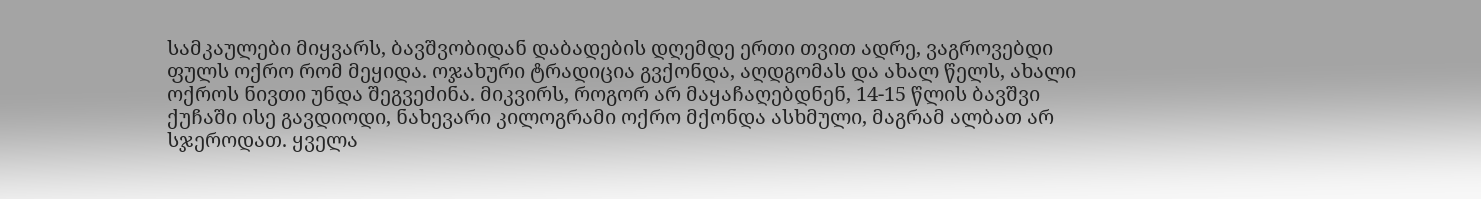სამკაულები მიყვარს, ბავშვობიდან დაბადების დღემდე ერთი თვით ადრე, ვაგროვებდი ფულს ოქრო რომ მეყიდა. ოჯახური ტრადიცია გვქონდა, აღდგომას და ახალ წელს, ახალი ოქროს ნივთი უნდა შეგვეძინა. მიკვირს, როგორ არ მაყაჩაღებდნენ, 14-15 წლის ბავშვი ქუჩაში ისე გავდიოდი, ნახევარი კილოგრამი ოქრო მქონდა ასხმული, მაგრამ ალბათ არ სჯეროდათ. ყველა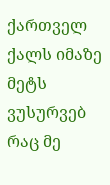ქართველ ქალს იმაზე მეტს ვუსურვებ რაც მე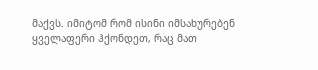მაქვს. იმიტომ რომ ისინი იმსახურებენ ყველაფერი ჰქონდეთ, რაც მათ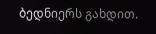ბედნიერს გახდით.